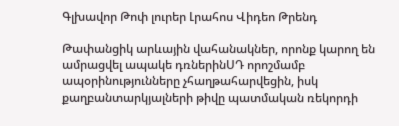Գլխավոր Թոփ լուրեր Լրահոս Վիդեո Թրենդ

Թափանցիկ արևային վահանակներ, որոնք կարող են ամրացվել ապակե դռներինՍԴ որոշմամբ ապօրինությունները չհաղթահարվեցին, իսկ քաղբանտարկյալների թիվը պատմական ռեկորդի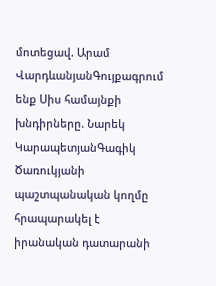մոտեցավ. Արամ ՎարդևանյանԳույքագրում ենք Սիս համայնքի խնդիրները. Նարեկ ԿարապետյանԳագիկ Ծառուկյանի պաշտպանական կողմը հրապարակել է իրանական դատարանի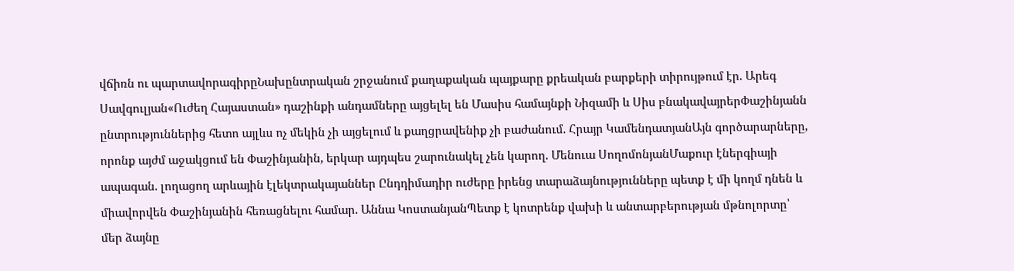վճիռն ու պարտավորագիրըՆախընտրական շրջանում քաղաքական պայքարը քրեական բարքերի տիրույթում էր. Արեգ Սավգուլյան«Ուժեղ Հայաստան» դաշինքի անդամները այցելել են Մասիս համայնքի Նիզամի և Սիս բնակավայրերՓաշինյանն ընտրություններից հետո այլևս ոչ մեկին չի այցելում և քաղցրավենիք չի բաժանում. Հրայր ԿամենդատյանԱյն գործարարները, որոնք այժմ աջակցում են Փաշինյանին, երկար այդպես շարունակել չեն կարող. Մենուա ՍողոմոնյանՄաքուր էներգիայի ապագան. լողացող արևային էլեկտրակայաններ Ընդդիմադիր ուժերը իրենց տարաձայնությունները պետք է մի կողմ դնեն և միավորվեն Փաշինյանին հեռացնելու համար. Աննա ԿոստանյանՊետք է կոտրենք վախի և անտարբերության մթնոլորտը՝ մեր ձայնը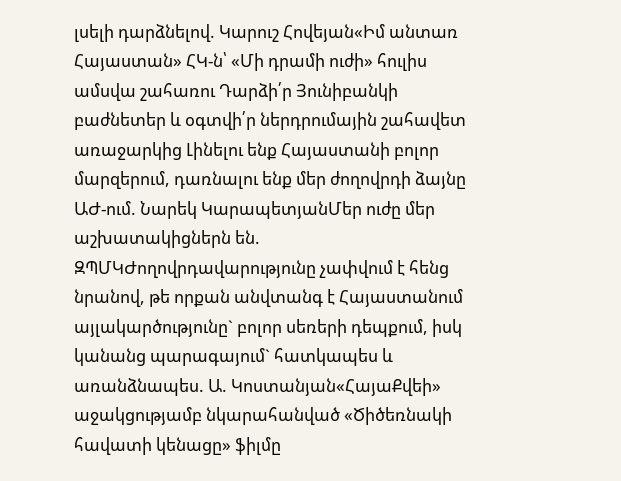լսելի դարձնելով. Կարուշ Հովեյան«Իմ անտառ Հայաստան» ՀԿ-ն՝ «Մի դրամի ուժի» հուլիս ամսվա շահառու Դարձի՛ր Յունիբանկի բաժնետեր և օգտվի՛ր ներդրումային շահավետ առաջարկից Լինելու ենք Հայաստանի բոլոր մարզերում, դառնալու ենք մեր ժողովրդի ձայնը ԱԺ-ում. Նարեկ ԿարապետյանՄեր ուժը մեր աշխատակիցներն են. ԶՊՄԿԺողովրդավարությունը չափվում է հենց նրանով, թե որքան անվտանգ է Հայաստանում այլակարծությունը` բոլոր սեռերի դեպքում, իսկ կանանց պարագայում` հատկապես և առանձնապես. Ա. Կոստանյան«ՀայաՔվեի» աջակցությամբ նկարահանված «Ծիծեռնակի հավատի կենացը» ֆիլմը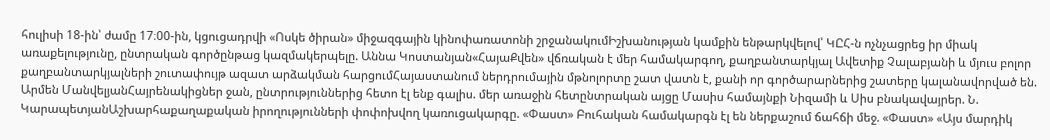հուլիսի 18-ին՝ ժամը 17։00-ին, կցուցադրվի «Ոսկե ծիրան» միջազգային կինոփառատոնի շրջանակումԻշխանության կամքին ենթարկվելով՝ ԿԸՀ-ն ոչնչացրեց իր միակ առաքելությունը, ընտրական գործընթաց կազմակերպելը. Աննա Կոստանյան«ՀայաՔվեն» վճռական է մեր համակարգող, քաղբանտարկյալ Ավետիք Չալաբյանի և մյուս բոլոր քաղբանտարկյալների շուտափույթ ազատ արձակման հարցումՀայաստանում ներդրումային մթնոլորտը շատ վատն է, քանի որ գործարարներից շատերը կալանավորված են. Արմեն ՄանվելյանՀայրենակիցներ ջան, ընտրություններից հետո էլ ենք գալիս. մեր առաջին հետընտրական այցը Մասիս համայնքի Նիզամի և Սիս բնակավայրեր. Ն. ԿարապետյանԱշխարհաքաղաքական իրողությունների փոփոխվող կառուցակարգը. «Փաստ» Բուհական համակարգն էլ են ներքաշում ճահճի մեջ. «Փաստ» «Այս մարդիկ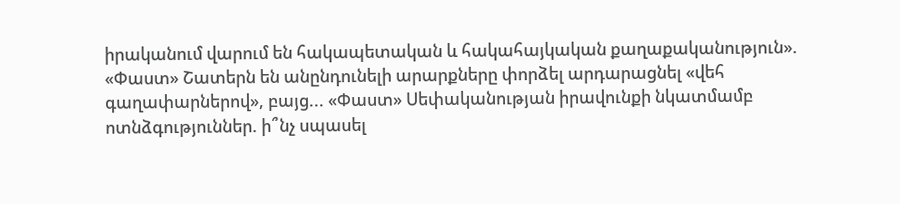իրականում վարում են հակապետական և հակահայկական քաղաքականություն». «Փաստ» Շատերն են անընդունելի արարքները փորձել արդարացնել «վեհ գաղափարներով», բայց... «Փաստ» Սեփականության իրավունքի նկատմամբ ոտնձգություններ. ի՞նչ սպասել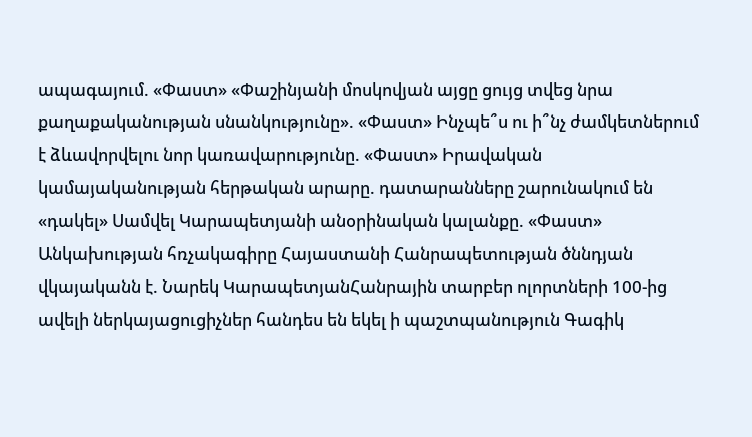ապագայում. «Փաստ» «Փաշինյանի մոսկովյան այցը ցույց տվեց նրա քաղաքականության սնանկությունը». «Փաստ» Ինչպե՞ս ու ի՞նչ ժամկետներում է ձևավորվելու նոր կառավարությունը. «Փաստ» Իրավական կամայականության հերթական արարը. դատարանները շարունակում են «դակել» Սամվել Կարապետյանի անօրինական կալանքը. «Փաստ» Անկախության հռչակագիրը Հայաստանի Հանրապետության ծննդյան վկայականն է. Նարեկ ԿարապետյանՀանրային տարբեր ոլորտների 100-ից ավելի ներկայացուցիչներ հանդես են եկել ի պաշտպանություն Գագիկ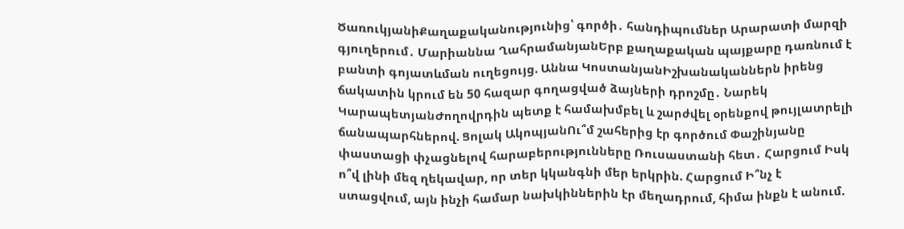ԾառուկյանիՔաղաքականությունից՝ գործի․ հանդիպումներ Արարատի մարզի գյուղերում․ Մարիաննա ՂահրամանյանԵրբ քաղաքական պայքարը դառնում է բանտի գոյատևման ուղեցույց. Աննա ԿոստանյանԻշխանականներն իրենց ճակատին կրում են 50 հազար գողացված ձայների դրոշմը․ Նարեկ ԿարապետյանԺողովրդին պետք է համախմբել և շարժվել օրենքով թույլատրելի ճանապարհներով. Ցոլակ ԱկոպյանՈւ՞մ շահերից էր գործում Փաշինյանը փաստացի փչացնելով հարաբերությունները Ռուսաստանի հետ․ Հարցում Իսկ ո՞վ լինի մեզ ղեկավար, որ տեր կկանգնի մեր երկրին. Հարցում Ի՞նչ է ստացվում, այն ինչի համար նախկիններին էր մեղադրում, հիմա ինքն է անում.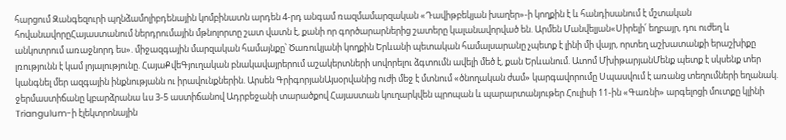հարցում Զանգեզուրի պղնձամոլիբդենային կոմբինատն արդեն 4-րդ անգամ ռազմամարզական «Դավիթբեկյան խաղեր»-ի կողքին է և հանդիսանում է մշտական հովանավորըՀայաստանում ներդրումային մթնոլորտը շատ վատն է, քանի որ գործարարներից շատերը կալանավորված են. Արմեն Մանվելյան«Սիրելի՛ եղբայր, դու ուժեղ և անկոտրում առաջնորդ ես». միջազգային մարզական համայնքը՝ Ծառուկյանի կողքին Երևանի պետական համալսարանը չպետք է լինի մի վայր, որտեղ աշխատանքի երաշխիքը լռությունն է կամ լոյալությունը. ՀայաՔվեԳյուղական բնակավայրերում աշակերտների սովորելու ձգտումն ավելի մեծ է, քան Երևանում. Ատոմ ՄխիթարյանՄենք պետք է սկսենք տեր կանգնել մեր ազգային ինքնությանն ու իրավունքներին. Արսեն ԳրիգորյանԱյսօրվանից ուժի մեջ է մտնում «ծնողական ժամ» կարգավորումը Սպասվում է առանց տեղումների եղանակ. ջերմաստիճանը կբարձրանա ևս 3-5 աստիճանով Ադրբեջանի տարածքով Հայաստան կուղարկվեն պրոպան և պարարտանյութեր Հուլիսի 11-ին «Գառնի» արգելոցի մուտքը կլինի Triangulum-ի էլեկտրոնային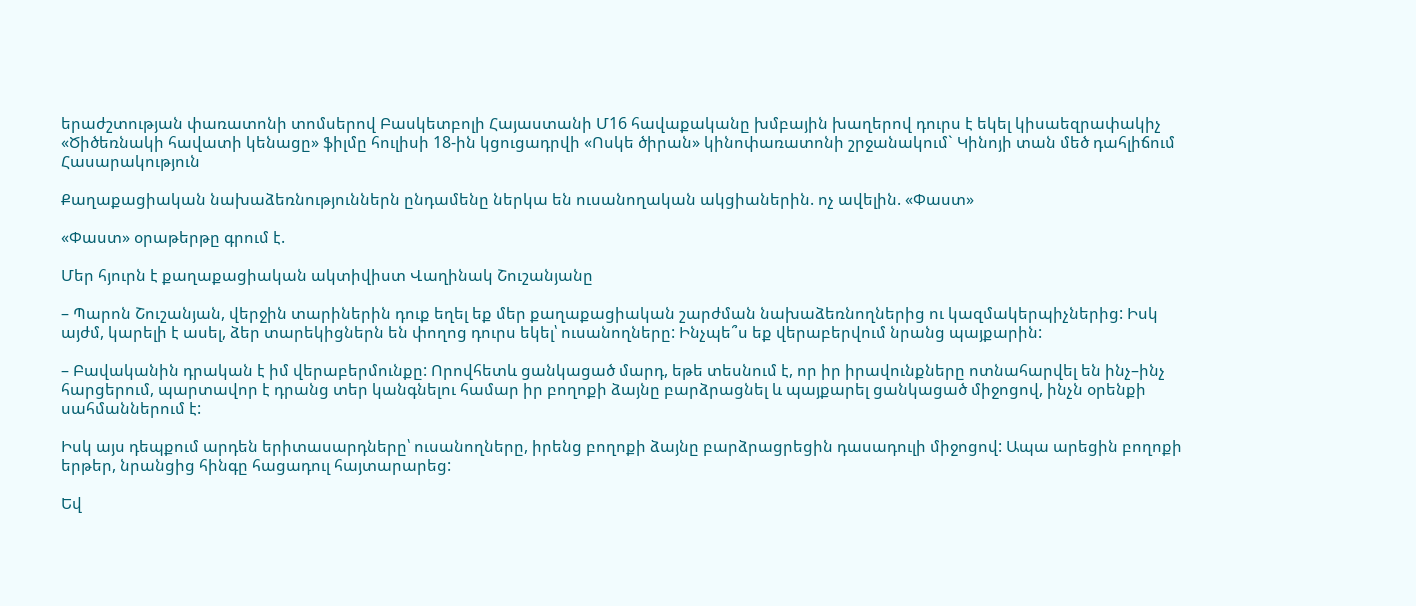երաժշտության փառատոնի տոմսերով Բասկետբոլի Հայաստանի Մ16 հավաքականը խմբային խաղերով դուրս է եկել կիսաեզրափակիչ «Ծիծեռնակի հավատի կենացը» ֆիլմը հուլիսի 18-ին կցուցադրվի «Ոսկե ծիրան» կինոփառատոնի շրջանակում` Կինոյի տան մեծ դահլիճում
Հասարակություն

Քաղաքացիական նախաձեռնություններն ընդամենը ներկա են ուսանողական ակցիաներին. ոչ ավելին. «Փաստ»

«Փաստ» օրաթերթը գրում է.

Մեր հյուրն է քաղաքացիական ակտիվիստ Վաղինակ Շուշանյանը

– Պարոն Շուշանյան, վերջին տարիներին դուք եղել եք մեր քաղաքացիական շարժման նախաձեռնողներից ու կազմակերպիչներից: Իսկ այժմ, կարելի է ասել, ձեր տարեկիցներն են փողոց դուրս եկել՝ ուսանողները: Ինչպե՞ս եք վերաբերվում նրանց պայքարին:

– Բավականին դրական է իմ վերաբերմունքը: Որովհետև ցանկացած մարդ, եթե տեսնում է, որ իր իրավունքները ոտնահարվել են ինչ–ինչ հարցերում, պարտավոր է դրանց տեր կանգնելու համար իր բողոքի ձայնը բարձրացնել և պայքարել ցանկացած միջոցով, ինչն օրենքի սահմաններում է:

Իսկ այս դեպքում արդեն երիտասարդները՝ ուսանողները, իրենց բողոքի ձայնը բարձրացրեցին դասադուլի միջոցով: Ապա արեցին բողոքի երթեր, նրանցից հինգը հացադուլ հայտարարեց:

Եվ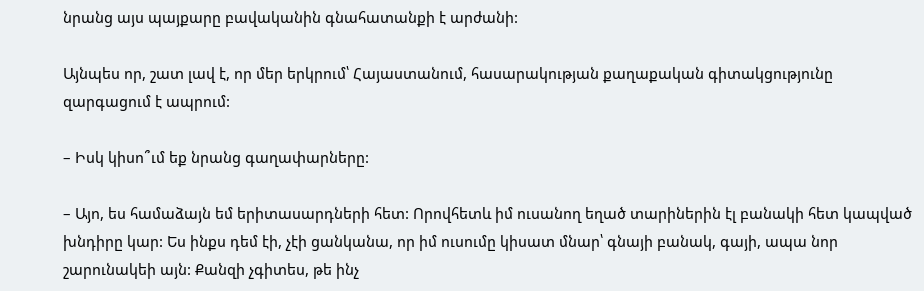նրանց այս պայքարը բավականին գնահատանքի է արժանի:

Այնպես որ, շատ լավ է, որ մեր երկրում՝ Հայաստանում, հասարակության քաղաքական գիտակցությունը զարգացում է ապրում:

– Իսկ կիսո՞ւմ եք նրանց գաղափարները:

– Այո, ես համաձայն եմ երիտասարդների հետ: Որովհետև իմ ուսանող եղած տարիներին էլ բանակի հետ կապված խնդիրը կար: Ես ինքս դեմ էի, չէի ցանկանա, որ իմ ուսումը կիսատ մնար՝ գնայի բանակ, գայի, ապա նոր շարունակեի այն: Քանզի չգիտես, թե ինչ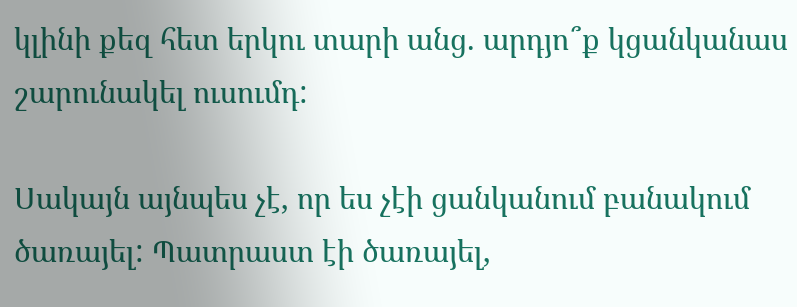կլինի քեզ հետ երկու տարի անց. արդյո՞ք կցանկանաս շարունակել ուսումդ:

Սակայն այնպես չէ, որ ես չէի ցանկանում բանակում ծառայել: Պատրաստ էի ծառայել,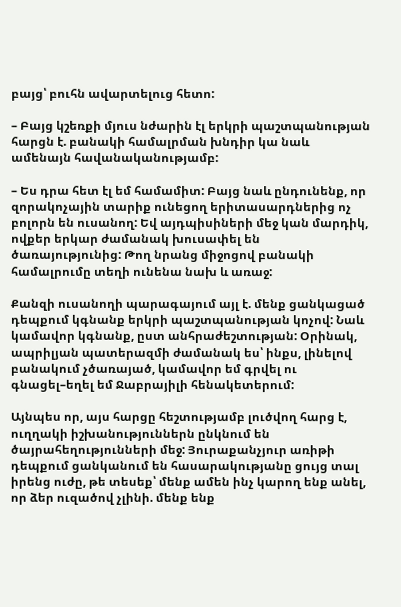բայց՝ բուհն ավարտելուց հետո:

– Բայց կշեռքի մյուս նժարին էլ երկրի պաշտպանության հարցն է. բանակի համալրման խնդիր կա նաև ամենայն հավանականությամբ:

– Ես դրա հետ էլ եմ համամիտ: Բայց նաև ընդունենք, որ զորակոչային տարիք ունեցող երիտասարդներից ոչ բոլորն են ուսանող: Եվ այդպիսիների մեջ կան մարդիկ, ովքեր երկար ժամանակ խուսափել են ծառայությունից: Թող նրանց միջոցով բանակի համալրումը տեղի ունենա նախ և առաջ:

Քանզի ուսանողի պարագայում այլ է. մենք ցանկացած դեպքում կգնանք երկրի պաշտպանության կոչով: Նաև կամավոր կգնանք, ըստ անհրաժեշտության: Օրինակ, ապրիլյան պատերազմի ժամանակ ես՝ ինքս, լինելով բանակում չծառայած, կամավոր եմ գրվել ու գնացել–եղել եմ Ջաբրայիլի հենակետերում:

Այնպես որ, այս հարցը հեշտությամբ լուծվող հարց է, ուղղակի իշխանություններն ընկնում են ծայրահեղությունների մեջ: Յուրաքանչյուր առիթի դեպքում ցանկանում են հասարակությանը ցույց տալ իրենց ուժը, թե տեսեք՝ մենք ամեն ինչ կարող ենք անել, որ ձեր ուզածով չլինի. մենք ենք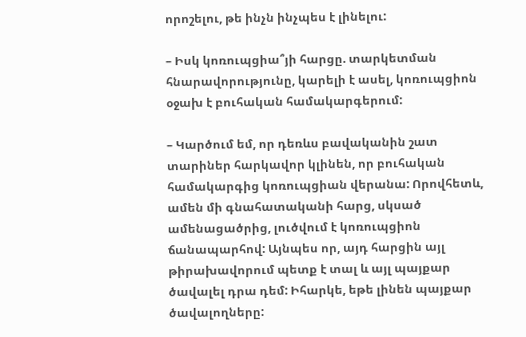որոշելու, թե ինչն ինչպես է լինելու:

– Իսկ կոռուպցիա՞յի հարցը. տարկետման հնարավորությունը, կարելի է ասել, կոռուպցիոն օջախ է բուհական համակարգերում:

– Կարծում եմ, որ դեռևս բավականին շատ տարիներ հարկավոր կլինեն, որ բուհական համակարգից կոռուպցիան վերանա: Որովհետև, ամեն մի գնահատականի հարց, սկսած ամենացածրից, լուծվում է կոռուպցիոն ճանապարհով: Այնպես որ, այդ հարցին այլ թիրախավորում պետք է տալ և այլ պայքար ծավալել դրա դեմ: Իհարկե, եթե լինեն պայքար ծավալողները: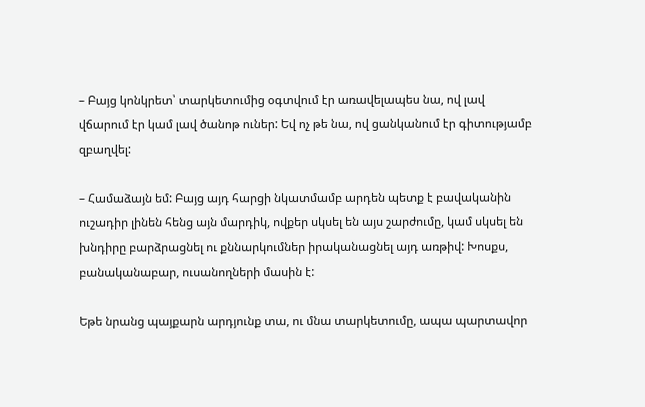– Բայց կոնկրետ՝ տարկետումից օգտվում էր առավելապես նա, ով լավ վճարում էր կամ լավ ծանոթ ուներ: Եվ ոչ թե նա, ով ցանկանում էր գիտությամբ զբաղվել:

– Համաձայն եմ: Բայց այդ հարցի նկատմամբ արդեն պետք է բավականին ուշադիր լինեն հենց այն մարդիկ, ովքեր սկսել են այս շարժումը, կամ սկսել են խնդիրը բարձրացնել ու քննարկումներ իրականացնել այդ առթիվ: Խոսքս, բանականաբար, ուսանողների մասին է:

Եթե նրանց պայքարն արդյունք տա, ու մնա տարկետումը, ապա պարտավոր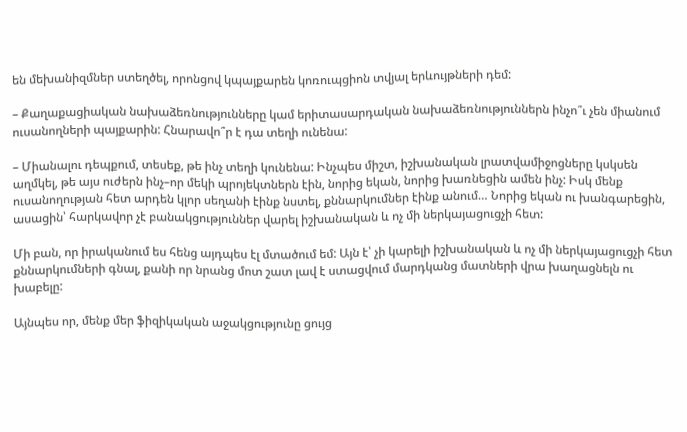են մեխանիզմներ ստեղծել, որոնցով կպայքարեն կոռուպցիոն տվյալ երևույթների դեմ:

– Քաղաքացիական նախաձեռնությունները կամ երիտասարդական նախաձեռնություններն ինչո՞ւ չեն միանում ուսանողների պայքարին: Հնարավո՞ր է դա տեղի ունենա:

– Միանալու դեպքում, տեսեք, թե ինչ տեղի կունենա: Ինչպես միշտ, իշխանական լրատվամիջոցները կսկսեն աղմկել, թե այս ուժերն ինչ–որ մեկի պրոյեկտներն էին, նորից եկան, նորից խառնեցին ամեն ինչ: Իսկ մենք ուսանողության հետ արդեն կլոր սեղանի էինք նստել, քննարկումներ էինք անում… Նորից եկան ու խանգարեցին, ասացին՝ հարկավոր չէ բանակցություններ վարել իշխանական և ոչ մի ներկայացուցչի հետ:

Մի բան, որ իրականում ես հենց այդպես էլ մտածում եմ: Այն է՝ չի կարելի իշխանական և ոչ մի ներկայացուցչի հետ քննարկումների գնալ, քանի որ նրանց մոտ շատ լավ է ստացվում մարդկանց մատների վրա խաղացնելն ու խաբելը:

Այնպես որ, մենք մեր ֆիզիկական աջակցությունը ցույց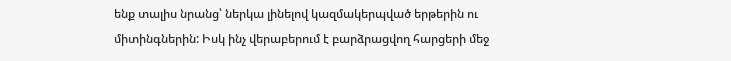ենք տալիս նրանց՝ ներկա լինելով կազմակերպված երթերին ու միտինգներին: Իսկ ինչ վերաբերում է բարձրացվող հարցերի մեջ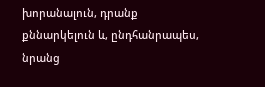խորանալուն, դրանք քննարկելուն և, ընդհանրապես, նրանց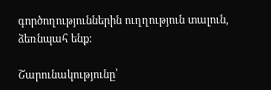գործողություններին ուղղություն տալուն, ձեռնպահ ենք:

Շարունակությունը՝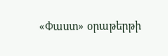«Փաստ» օրաթերթի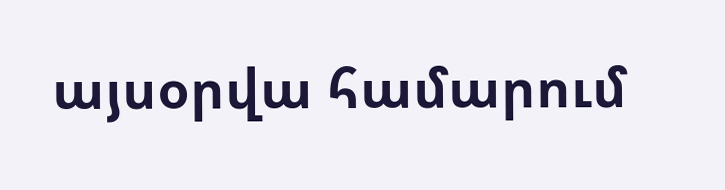այսօրվա համարում